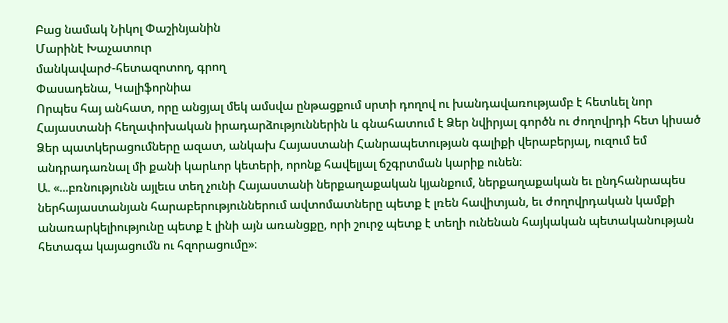Բաց նամակ Նիկոլ Փաշինյանին
Մարինէ Խաչատուր
մանկավարժ-հետազոտող, գրող
Փասադենա, Կալիֆորնիա
Որպես հայ անհատ, որը անցյալ մեկ ամսվա ընթացքում սրտի դողով ու խանդավառությամբ է հետևել նոր Հայաստանի հեղափոխական իրադարձություններին և գնահատում է Ձեր նվիրյալ գործն ու ժողովրդի հետ կիսած Ձեր պատկերացումները ազատ, անկախ Հայաստանի Հանրապետության գալիքի վերաբերյալ, ուզում եմ անդրադառնալ մի քանի կարևոր կետերի, որոնք հավելյալ ճշգրտման կարիք ունեն։
Ա. «...բռնությունն այլեւս տեղ չունի Հայաստանի ներքաղաքական կյանքում, ներքաղաքական եւ ընդհանրապես ներհայաստանյան հարաբերություններում ավտոմատները պետք է լռեն հավիտյան, եւ ժողովրդական կամքի անառարկելիությունը պետք է լինի այն առանցքը, որի շուրջ պետք է տեղի ունենան հայկական պետականության հետագա կայացումն ու հզորացումը»։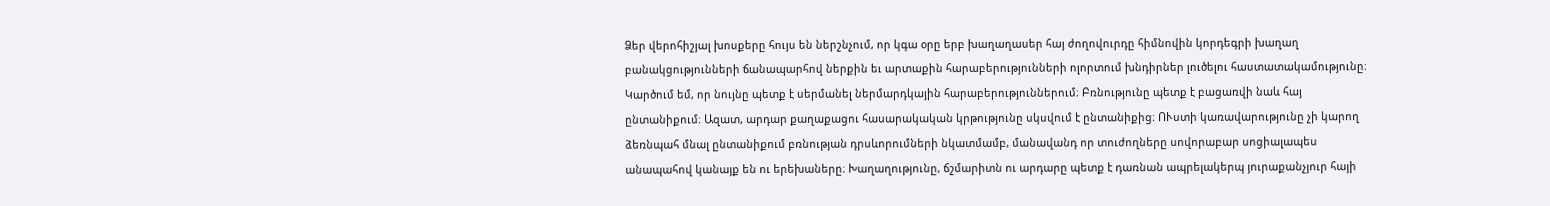Ձեր վերոհիշյալ խոսքերը հույս են ներշնչում, որ կգա օրը երբ խաղաղասեր հայ ժողովուրդը հիմնովին կորդեգրի խաղաղ բանակցությունների ճանապարհով ներքին եւ արտաքին հարաբերությունների ոլորտում խնդիրներ լուծելու հաստատակամությունը։
Կարծում եմ, որ նույնը պետք է սերմանել ներմարդկային հարաբերություններում։ Բռնությունը պետք է բացառվի նաև հայ ընտանիքում։ Ազատ, արդար քաղաքացու հասարակական կրթությունը սկսվում է ընտանիքից։ ՈՒստի կառավարությունը չի կարող ձեռնպահ մնալ ընտանիքում բռնության դրսևորումների նկատմամբ, մանավանդ որ տուժողները սովորաբար սոցիալապես անապահով կանայք են ու երեխաները։ Խաղաղությունը, ճշմարիտն ու արդարը պետք է դառնան ապրելակերպ յուրաքանչյուր հայի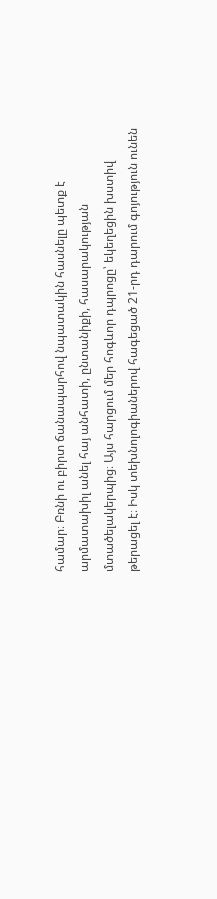համար։ Բռնի ու բիրտ ճանապարհով նպատակին հասնելը պետք է արմատախիլ անել հայ անհատի, ընտանիքի, հասարակության մտածելակերպից։ Այս հարցում մեր հոգևոր դպրոցը՝ եկեղեցին խստիվ թերացել է։ Իսկ տեխնոլոգիաներով հագեցած 21-րդ դարում գոյություն ունեն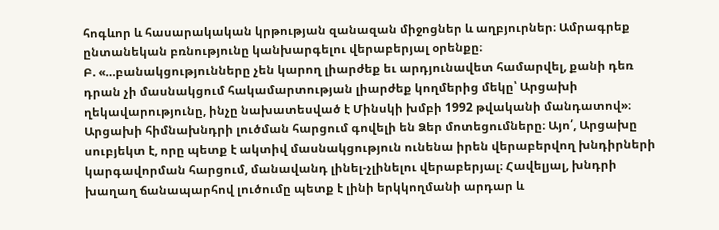հոգևոր և հասարակական կրթության զանազան միջոցներ և աղբյուրներ։ Ամրագրեք ընտանեկան բռնությունը կանխարգելու վերաբերյալ օրենքը։
Բ. «…բանակցությունները չեն կարող լիարժեք եւ արդյունավետ համարվել, քանի դեռ դրան չի մասնակցում հակամարտության լիարժեք կողմերից մեկը՝ Արցախի ղեկավարությունը, ինչը նախատեսված է Մինսկի խմբի 1992 թվականի մանդատով»։
Արցախի հիմնախնդրի լուծման հարցում գովելի են Ձեր մոտեցումները։ Այո՛, Արցախը սուբյեկտ է, որը պետք է ակտիվ մասնակցություն ունենա իրեն վերաբերվող խնդիրների կարգավորման հարցում, մանավանդ լինել-չլինելու վերաբերյալ։ Հավելյալ, խնդրի խաղաղ ճանապարհով լուծումը պետք է լինի երկկողմանի արդար և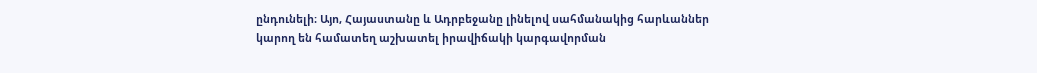ընդունելի։ Այո, Հայաստանը և Ադրբեջանը լինելով սահմանակից հարևաններ կարող են համատեղ աշխատել իրավիճակի կարգավորման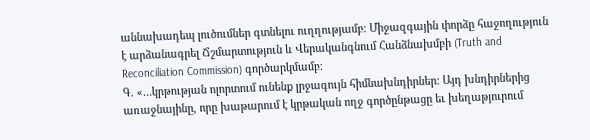աննախադեպ լուծումներ գտնելու ուղղությամբ։ Միջազգային փորձը հաջողություն է արձանագրել Ճշմարտություն և Վերականգնում Հանձնախմբի (Truth and Reconciliation Commission) գործարկմամբ։
Գ. «…կրթության ոլորտում ունենք լրջագույն հիմնախնդիրներ: Այդ խնդիրներից առաջնայինը, որը խաթարում է կրթական ողջ գործընթացը եւ խեղաթյուրում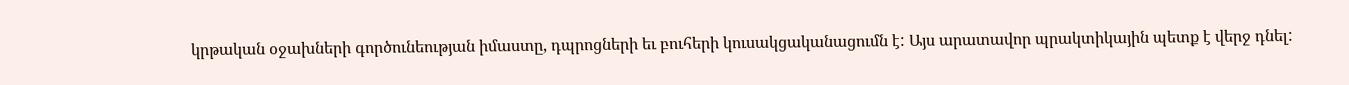կրթական օջախների գործունեության իմաստը, դպրոցների եւ բուհերի կուսակցականացումն է: Այս արատավոր պրակտիկային պետք է վերջ դնել: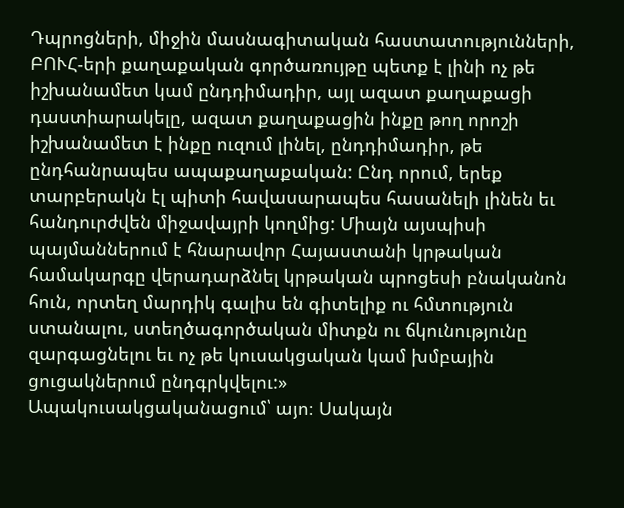Դպրոցների, միջին մասնագիտական հաստատությունների, ԲՈՒՀ-երի քաղաքական գործառույթը պետք է լինի ոչ թե իշխանամետ կամ ընդդիմադիր, այլ ազատ քաղաքացի դաստիարակելը, ազատ քաղաքացին ինքը թող որոշի իշխանամետ է ինքը ուզում լինել, ընդդիմադիր, թե ընդհանրապես ապաքաղաքական: Ընդ որում, երեք տարբերակն էլ պիտի հավասարապես հասանելի լինեն եւ հանդուրժվեն միջավայրի կողմից: Միայն այսպիսի պայմաններում է հնարավոր Հայաստանի կրթական համակարգը վերադարձնել կրթական պրոցեսի բնականոն հուն, որտեղ մարդիկ գալիս են գիտելիք ու հմտություն ստանալու, ստեղծագործական միտքն ու ճկունությունը զարգացնելու եւ ոչ թե կուսակցական կամ խմբային ցուցակներում ընդգրկվելու:»
Ապակուսակցականացում՝ այո։ Սակայն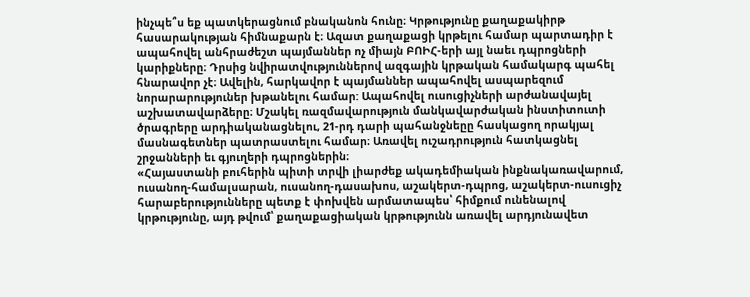ինչպե՞ս եք պատկերացնում բնականոն հունը։ Կրթությունը քաղաքակիրթ հասարակության հիմնաքարն է։ Ազատ քաղաքացի կրթելու համար պարտադիր է ապահովել անհրաժեշտ պայմաններ ոչ միայն ԲՈԻՀ-երի այլ նաեւ դպրոցների կարիքները։ Դրսից նվիրատվություններով ազգային կրթական համակարգ պահել հնարավոր չէ։ Ավելին, հարկավոր է պայմաններ ապահովել ասպարեզում նորարարություներ խթանելու համար: Ապահովել ուսուցիչների արժանավայել աշխատավարձերը։ Մշակել ռազմավարություն մանկավարժական ինստիտուտի ծրագրերը արդիականացնելու, 21-րդ դարի պահանջնեըը հասկացող որակյալ մասնագետներ պատրաստելու համար։ Առավել ուշադրություն հատկացնել շրջանների եւ գյուղերի դպրոցներին։
«Հայաստանի բուհերին պիտի տրվի լիարժեք ակադեմիական ինքնակառավարում, ուսանող-համալսարան, ուսանող-դասախոս, աշակերտ-դպրոց, աշակերտ-ուսուցիչ հարաբերությունները պետք է փոխվեն արմատապես՝ հիմքում ունենալով կրթությունը, այդ թվում՝ քաղաքացիական կրթությունն առավել արդյունավետ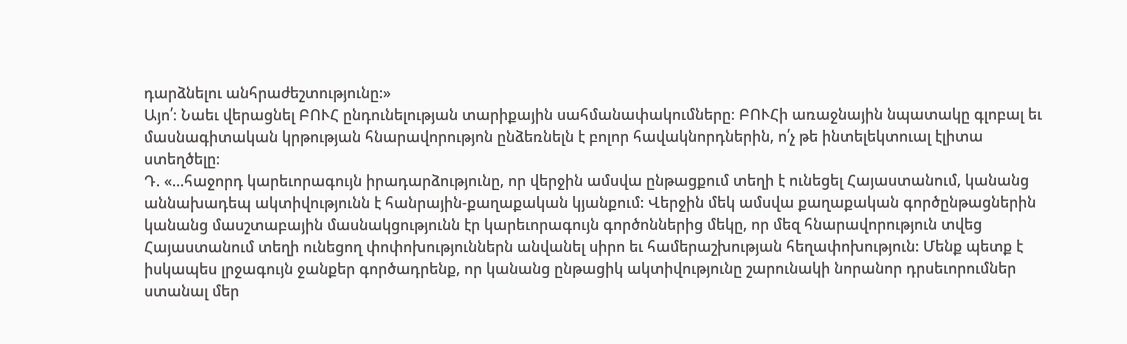դարձնելու անհրաժեշտությունը:»
Այո՛։ Նաեւ վերացնել ԲՈՒՀ ընդունելության տարիքային սահմանափակումները։ ԲՈՒՀի առաջնային նպատակը գլոբալ եւ մասնագիտական կրթության հնարավորությոն ընձեռնելն է բոլոր հավակնորդներին, ո՛չ թե ինտելեկտուալ էլիտա ստեղծելը։
Դ. «…հաջորդ կարեւորագույն իրադարձությունը, որ վերջին ամսվա ընթացքում տեղի է ունեցել Հայաստանում, կանանց աննախադեպ ակտիվությունն է հանրային-քաղաքական կյանքում: Վերջին մեկ ամսվա քաղաքական գործընթացներին կանանց մասշտաբային մասնակցությունն էր կարեւորագույն գործոններից մեկը, որ մեզ հնարավորություն տվեց Հայաստանում տեղի ունեցող փոփոխություններն անվանել սիրո եւ համերաշխության հեղափոխություն: Մենք պետք է իսկապես լրջագույն ջանքեր գործադրենք, որ կանանց ընթացիկ ակտիվությունը շարունակի նորանոր դրսեւորումներ ստանալ մեր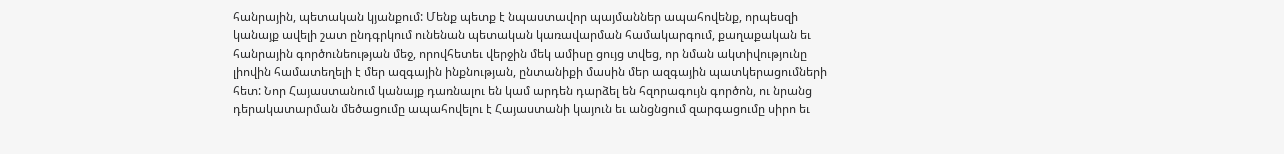հանրային, պետական կյանքում: Մենք պետք է նպաստավոր պայմաններ ապահովենք, որպեսզի կանայք ավելի շատ ընդգրկում ունենան պետական կառավարման համակարգում, քաղաքական եւ հանրային գործունեության մեջ, որովհետեւ վերջին մեկ ամիսը ցույց տվեց, որ նման ակտիվությունը լիովին համատեղելի է մեր ազգային ինքնության, ընտանիքի մասին մեր ազգային պատկերացումների հետ: Նոր Հայաստանում կանայք դառնալու են կամ արդեն դարձել են հզորագույն գործոն, ու նրանց դերակատարման մեծացումը ապահովելու է Հայաստանի կայուն եւ անցնցում զարգացումը սիրո եւ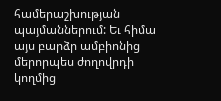համերաշխության պայմաններում: Եւ հիմա այս բարձր ամբիոնից մերորպես ժողովրդի կողմից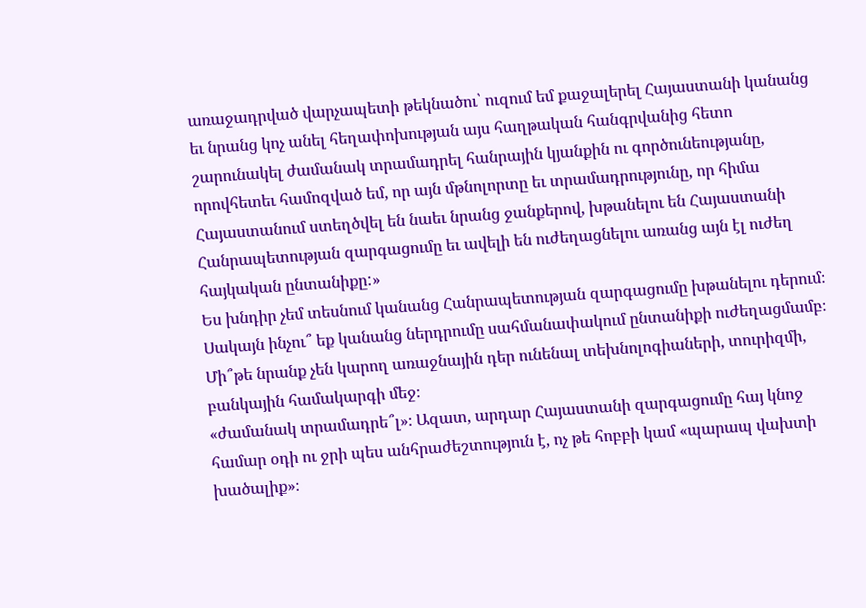առաջադրված վարչապետի թեկնածու՝ ուզում եմ քաջալերել Հայաստանի կանանց եւ նրանց կոչ անել հեղափոխության այս հաղթական հանգրվանից հետո շարունակել ժամանակ տրամադրել հանրային կյանքին ու գործունեությանը, որովհետեւ համոզված եմ, որ այն մթնոլորտը եւ տրամադրությունը, որ հիմա Հայաստանում ստեղծվել են նաեւ նրանց ջանքերով, խթանելու են Հայաստանի Հանրապետության զարգացումը եւ ավելի են ուժեղացնելու առանց այն էլ ուժեղ հայկական ընտանիքը:»
Ես խնդիր չեմ տեսնում կանանց Հանրապետության զարգացումը խթանելու դերում։ Սակայն ինչու՞ եք կանանց ներդրումը սահմանափակում ընտանիքի ուժեղացմամբ։ Մի՞թե նրանք չեն կարող առաջնային դեր ունենալ տեխնոլոգիաների, տուրիզմի, բանկային համակարգի մեջ։
«ժամանակ տրամադրե՞լ»։ Ազատ, արդար Հայաստանի զարգացումը հայ կնոջ համար օդի ու ջրի պես անհրաժեշտություն է, ոչ թե հոբբի կամ «պարապ վախտի խածալիք»։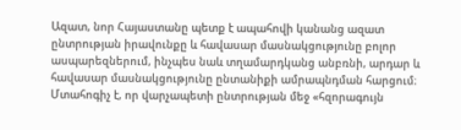Ազատ, նոր Հայաստանը պետք է ապահովի կանանց ազատ ընտրության իրավունքը և հավասար մասնակցությունը բոլոր ասպարեզներում, ինչպես նաև տղամարդկանց անբռնի, արդար և հավասար մասնակցությունը ընտանիքի ամրապնդման հարցում։
Մտահոգիչ է, որ վարչապետի ընտրության մեջ «հզորագույն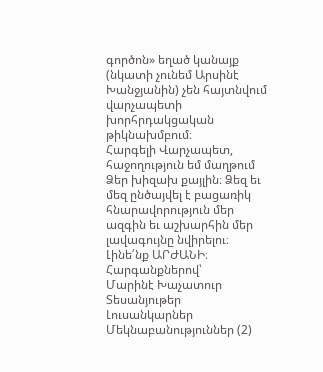գործոն» եղած կանայք (նկատի չունեմ Արսինէ Խանջյանին) չեն հայտնվում վարչապետի խորհրդակցական թիկնախմբում։
Հարգելի Վարչապետ, հաջողություն եմ մաղթում Ձեր խիզախ քայլին։ Ձեզ եւ մեզ ընծայվել է բացառիկ հնարավորություն մեր ազգին եւ աշխարհին մեր լավագույնը նվիրելու։ Լինե՛նք ԱՐԺԱՆԻ։
Հարգանքներով՝
Մարինէ Խաչատուր
Տեսանյութեր
Լուսանկարներ
Մեկնաբանություններ (2)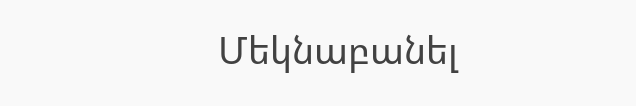Մեկնաբանել